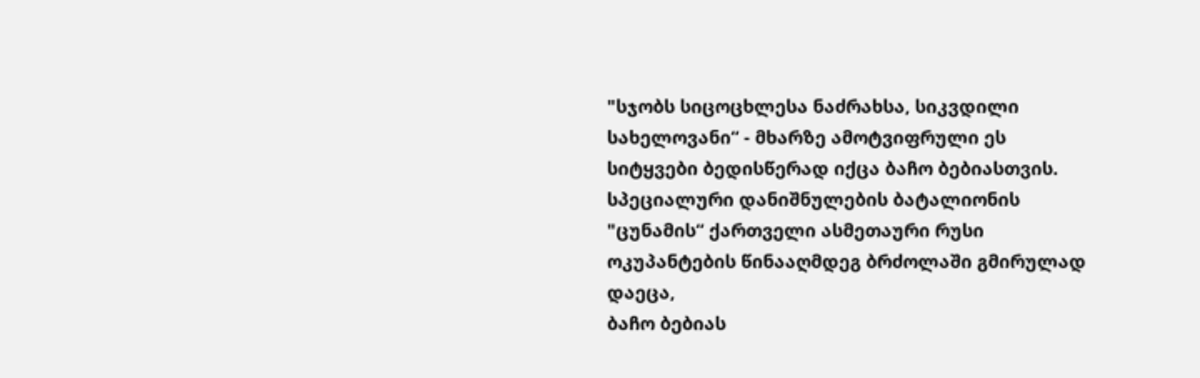"სჯობს სიცოცხლესა ნაძრახსა, სიკვდილი სახელოვანი“ - მხარზე ამოტვიფრული ეს სიტყვები ბედისწერად იქცა ბაჩო ბებიასთვის. სპეციალური დანიშნულების ბატალიონის "ცუნამის“ ქართველი ასმეთაური რუსი ოკუპანტების წინააღმდეგ ბრძოლაში გმირულად დაეცა,
ბაჩო ბებიას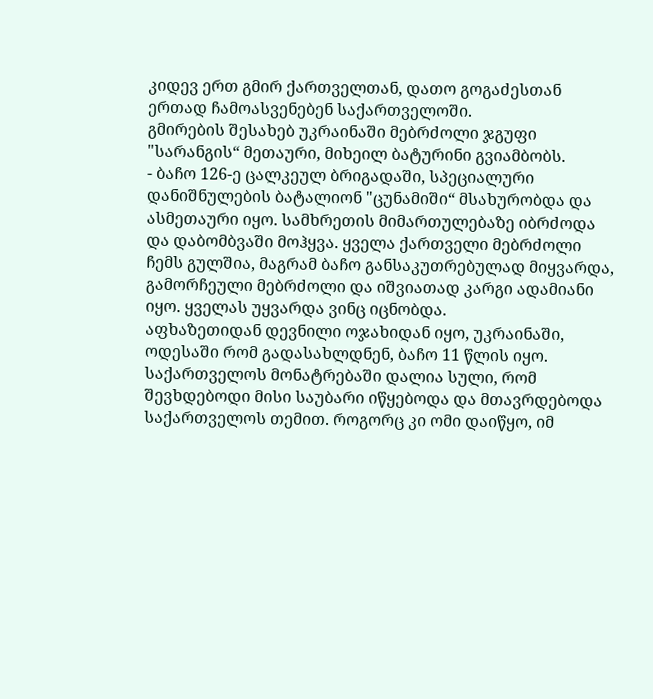კიდევ ერთ გმირ ქართველთან, დათო გოგაძესთან ერთად ჩამოასვენებენ საქართველოში.
გმირების შესახებ უკრაინაში მებრძოლი ჯგუფი "სარანგის“ მეთაური, მიხეილ ბატურინი გვიამბობს.
- ბაჩო 126-ე ცალკეულ ბრიგადაში, სპეციალური დანიშნულების ბატალიონ "ცუნამიში“ მსახურობდა და ასმეთაური იყო. სამხრეთის მიმართულებაზე იბრძოდა და დაბომბვაში მოჰყვა. ყველა ქართველი მებრძოლი ჩემს გულშია, მაგრამ ბაჩო განსაკუთრებულად მიყვარდა, გამორჩეული მებრძოლი და იშვიათად კარგი ადამიანი იყო. ყველას უყვარდა ვინც იცნობდა.
აფხაზეთიდან დევნილი ოჯახიდან იყო, უკრაინაში, ოდესაში რომ გადასახლდნენ, ბაჩო 11 წლის იყო. საქართველოს მონატრებაში დალია სული, რომ შევხდებოდი მისი საუბარი იწყებოდა და მთავრდებოდა საქართველოს თემით. როგორც კი ომი დაიწყო, იმ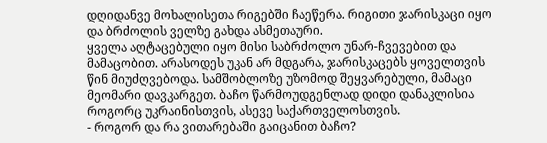დღიდანვე მოხალისეთა რიგებში ჩაეწერა. რიგითი ჯარისკაცი იყო და ბრძოლის ველზე გახდა ასმეთაური.
ყველა აღტაცებული იყო მისი საბრძოლო უნარ-ჩვევებით და მამაცობით. არასოდეს უკან არ მდგარა, ჯარისკაცებს ყოველთვის წინ მიუძღვებოდა. სამშობლოზე უზომოდ შეყვარებული, მამაცი მეომარი დავკარგეთ. ბაჩო წარმოუდგენლად დიდი დანაკლისია როგორც უკრაინისთვის, ასევე საქართველოსთვის.
- როგორ და რა ვითარებაში გაიცანით ბაჩო?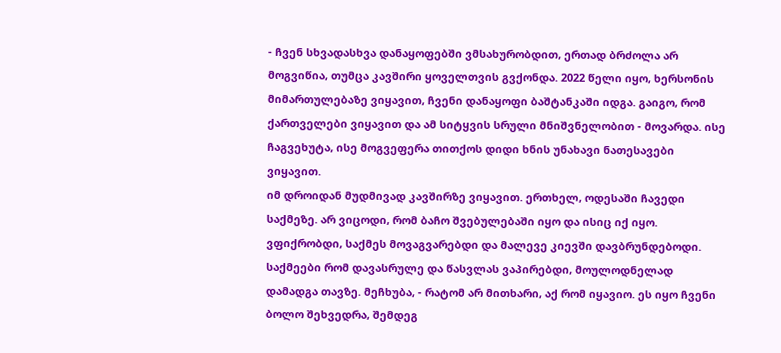- ჩვენ სხვადასხვა დანაყოფებში ვმსახურობდით, ერთად ბრძოლა არ მოგვიწია, თუმცა კავშირი ყოველთვის გვქონდა. 2022 წელი იყო, ხერსონის მიმართულებაზე ვიყავით, ჩვენი დანაყოფი ბაშტანკაში იდგა. გაიგო, რომ ქართველები ვიყავით და ამ სიტყვის სრული მნიშვნელობით - მოვარდა. ისე ჩაგვეხუტა, ისე მოგვეფერა თითქოს დიდი ხნის უნახავი ნათესავები ვიყავით.
იმ დროიდან მუდმივად კავშირზე ვიყავით. ერთხელ, ოდესაში ჩავედი საქმეზე. არ ვიცოდი, რომ ბაჩო შვებულებაში იყო და ისიც იქ იყო. ვფიქრობდი, საქმეს მოვაგვარებდი და მალევე კიევში დავბრუნდებოდი. საქმეები რომ დავასრულე და წასვლას ვაპირებდი, მოულოდნელად დამადგა თავზე. მეჩხუბა, - რატომ არ მითხარი, აქ რომ იყავიო. ეს იყო ჩვენი ბოლო შეხვედრა, შემდეგ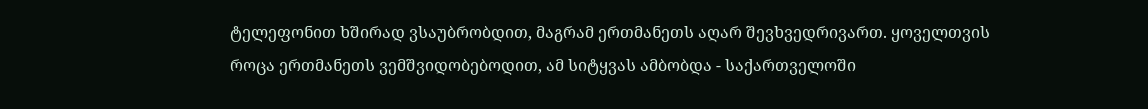ტელეფონით ხშირად ვსაუბრობდით, მაგრამ ერთმანეთს აღარ შევხვედრივართ. ყოველთვის როცა ერთმანეთს ვემშვიდობებოდით, ამ სიტყვას ამბობდა - საქართველოში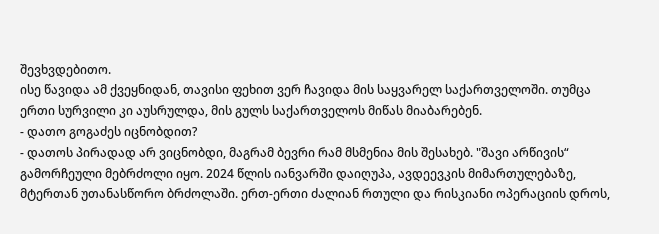შევხვდებითო.
ისე წავიდა ამ ქვეყნიდან, თავისი ფეხით ვერ ჩავიდა მის საყვარელ საქართველოში. თუმცა ერთი სურვილი კი აუსრულდა, მის გულს საქართველოს მიწას მიაბარებენ.
- დათო გოგაძეს იცნობდით?
- დათოს პირადად არ ვიცნობდი, მაგრამ ბევრი რამ მსმენია მის შესახებ. "შავი არწივის“ გამორჩეული მებრძოლი იყო. 2024 წლის იანვარში დაიღუპა, ავდეევკის მიმართულებაზე, მტერთან უთანასწორო ბრძოლაში. ერთ-ერთი ძალიან რთული და რისკიანი ოპერაციის დროს,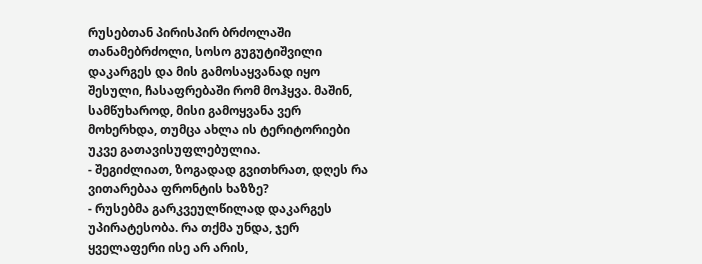რუსებთან პირისპირ ბრძოლაში თანამებრძოლი, სოსო გუგუტიშვილი დაკარგეს და მის გამოსაყვანად იყო შესული, ჩასაფრებაში რომ მოჰყვა. მაშინ, სამწუხაროდ, მისი გამოყვანა ვერ მოხერხდა, თუმცა ახლა ის ტერიტორიები უკვე გათავისუფლებულია.
- შეგიძლიათ, ზოგადად გვითხრათ, დღეს რა ვითარებაა ფრონტის ხაზზე?
- რუსებმა გარკვეულწილად დაკარგეს უპირატესობა. რა თქმა უნდა, ჯერ ყველაფერი ისე არ არის,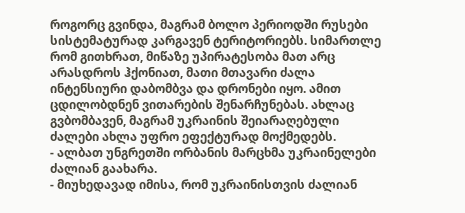როგორც გვინდა, მაგრამ ბოლო პერიოდში რუსები სისტემატურად კარგავენ ტერიტორიებს. სიმართლე რომ გითხრათ, მიწაზე უპირატესობა მათ არც არასდროს ჰქონიათ, მათი მთავარი ძალა ინტენსიური დაბომბვა და დრონები იყო. ამით ცდილობდნენ ვითარების შენარჩუნებას. ახლაც გვბომბავენ, მაგრამ უკრაინის შეიარაღებული ძალები ახლა უფრო ეფექტურად მოქმედებს.
- ალბათ უნგრეთში ორბანის მარცხმა უკრაინელები ძალიან გაახარა.
- მიუხედავად იმისა, რომ უკრაინისთვის ძალიან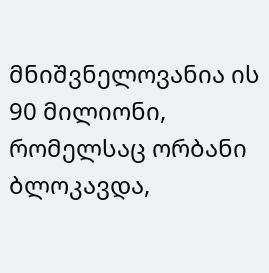მნიშვნელოვანია ის 90 მილიონი, რომელსაც ორბანი ბლოკავდა,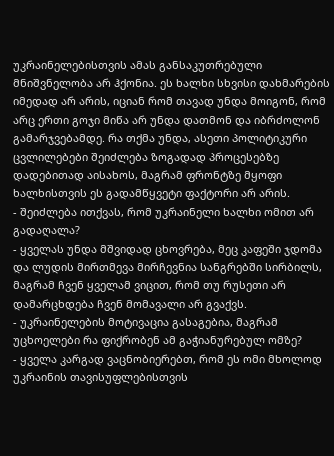უკრაინელებისთვის ამას განსაკუთრებული მნიშვნელობა არ ჰქონია. ეს ხალხი სხვისი დახმარების იმედად არ არის, იციან რომ თავად უნდა მოიგონ, რომ არც ერთი გოჯი მიწა არ უნდა დათმონ და იბრძოლონ გამარჯვებამდე. რა თქმა უნდა, ასეთი პოლიტიკური ცვლილებები შეიძლება ზოგადად პროცესებზე დადებითად აისახოს, მაგრამ ფრონტზე მყოფი ხალხისთვის ეს გადამწყვეტი ფაქტორი არ არის.
- შეიძლება ითქვას, რომ უკრაინელი ხალხი ომით არ გადაღალა?
- ყველას უნდა მშვიდად ცხოვრება, მეც კაფეში ჯდომა და ლუდის მირთმევა მირჩევნია სანგრებში სირბილს, მაგრამ ჩვენ ყველამ ვიცით, რომ თუ რუსეთი არ დამარცხდება ჩვენ მომავალი არ გვაქვს.
- უკრაინელების მოტივაცია გასაგებია, მაგრამ უცხოელები რა ფიქრობენ ამ გაჭიანურებულ ომზე?
- ყველა კარგად ვაცნობიერებთ, რომ ეს ომი მხოლოდ უკრაინის თავისუფლებისთვის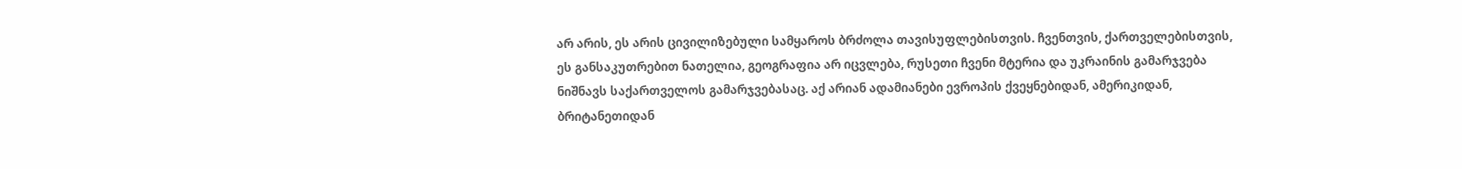არ არის, ეს არის ცივილიზებული სამყაროს ბრძოლა თავისუფლებისთვის. ჩვენთვის, ქართველებისთვის, ეს განსაკუთრებით ნათელია, გეოგრაფია არ იცვლება, რუსეთი ჩვენი მტერია და უკრაინის გამარჯვება ნიშნავს საქართველოს გამარჯვებასაც. აქ არიან ადამიანები ევროპის ქვეყნებიდან, ამერიკიდან, ბრიტანეთიდან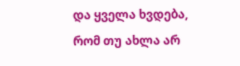და ყველა ხვდება, რომ თუ ახლა არ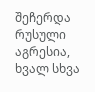შეჩერდა რუსული აგრესია, ხვალ სხვა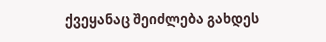ქვეყანაც შეიძლება გახდეს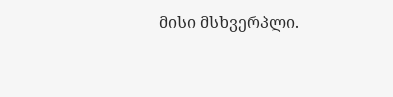მისი მსხვერპლი.